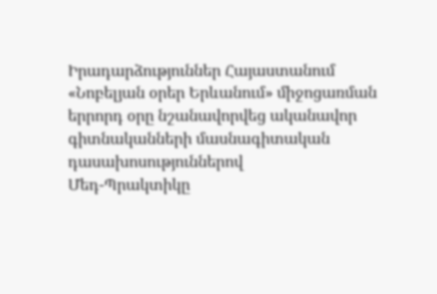Իրադարձություններ Հայաստանում
«Նոբելյան օրեր Երևանում» միջոցառման երրորդ օրը նշանավորվեց ականավոր գիտնականների մասնագիտական դասախոսություններով
Մեդ-Պրակտիկը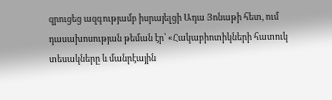զրուցեց ազգությամբ իսրայելցի Ադա Յոնաթի հետ, ում դասախոսության թեման էր՝ «Հակաբիոտիկների հատուկ տեսակները և մանրէային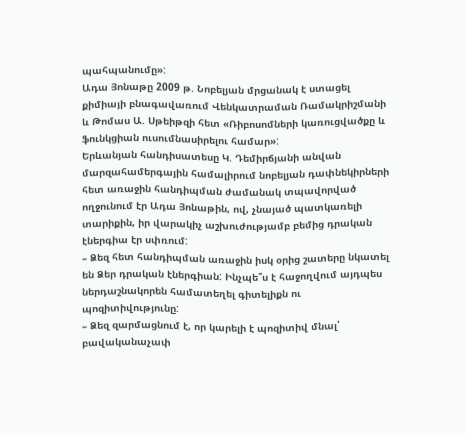պահպանումը»:
Ադա Յոնաթը 2009 թ. Նոբելյան մրցանակ է ստացել քիմիայի բնագավառում Վենկատրաման Ռամակրիշմանի և Թոմաս Ա. Սթեիթզի հետ «Ռիբոսոմների կառուցվածքը և ֆունկցիան ուսումնասիրելու համար»:
Երևանյան հանդիսատեսը Կ. Դեմիրճյանի անվան մարզահամերգային համալիրում նոբելյան դափնեկիրների հետ առաջին հանդիպման ժամանակ տպավորված ողջունում էր Ադա Յոնաթին, ով, չնայած պատկառելի տարիքին, իր վարակիչ աշխուժությամբ բեմից դրական էներգիա էր սփռում:
– Ձեզ հետ հանդիպման առաջին իսկ օրից շատերը նկատել են Ձեր դրական էներգիան: Ինչպե՞ս է հաջողվում այդպես ներդաշնակորեն համատեղել գիտելիքն ու պոզիտիվությունը:
– Ձեզ զարմացնում է, որ կարելի է պոզիտիվ մնալ՝ բավականաչափ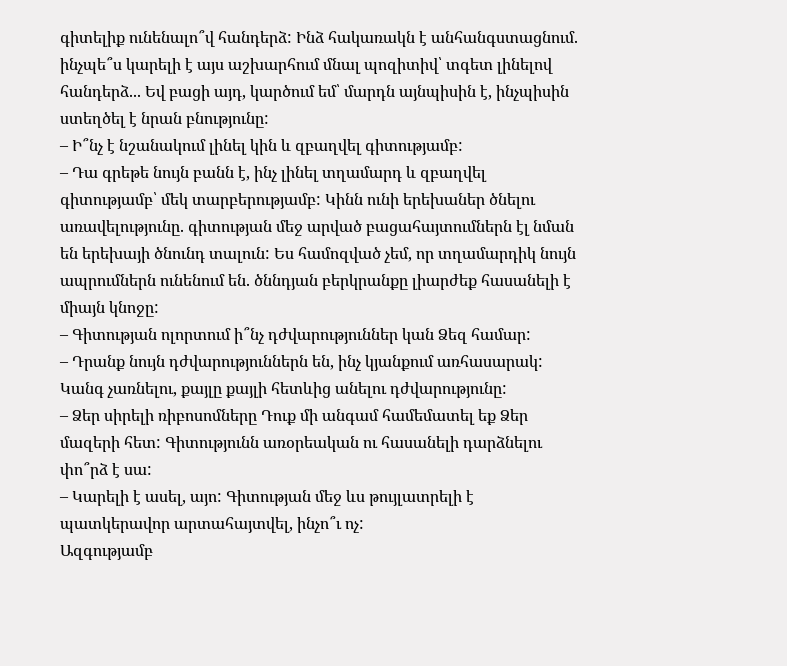գիտելիք ունենալո՞վ հանդերձ: Ինձ հակառակն է անհանգստացնում. ինչպե՞ս կարելի է այս աշխարհում մնալ պոզիտիվ՝ տգետ լինելով հանդերձ... Եվ բացի այդ, կարծում եմ՝ մարդն այնպիսին է, ինչպիսին ստեղծել է նրան բնությունը:
– Ի՞նչ է նշանակում լինել կին և զբաղվել գիտությամբ:
– Դա գրեթե նույն բանն է, ինչ լինել տղամարդ և զբաղվել գիտությամբ՝ մեկ տարբերությամբ: Կինն ունի երեխաներ ծնելու առավելությունը. գիտության մեջ արված բացահայտումներն էլ նման են երեխայի ծնունդ տալուն: Ես համոզված չեմ, որ տղամարդիկ նույն ապրումներն ունենում են. ծննդյան բերկրանքը լիարժեք հասանելի է միայն կնոջը:
– Գիտության ոլորտում ի՞նչ դժվարություններ կան Ձեզ համար:
– Դրանք նույն դժվարություններն են, ինչ կյանքում առհասարակ: Կանգ չառնելու, քայլը քայլի հետևից անելու դժվարությունը:
– Ձեր սիրելի ռիբոսոմները Դուք մի անգամ համեմատել եք Ձեր մազերի հետ: Գիտությունն առօրեական ու հասանելի դարձնելու փո՞րձ է սա:
– Կարելի է ասել, այո: Գիտության մեջ ևս թույլատրելի է պատկերավոր արտահայտվել, ինչո՞ւ ոչ:
Ազգությամբ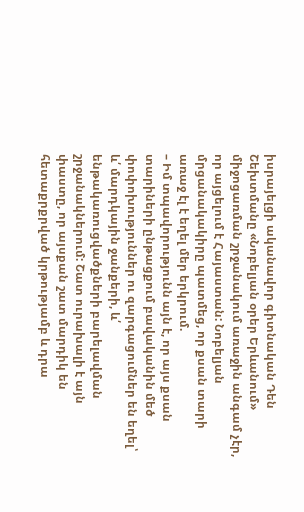իսրայելցի ականավոր գիտնական Դեն Շեխտմանը «Նոբելյան օրեր Երևանում» միջոցառման շրջանակում առաջին անգամ չէր, որ այցելում է Հայաստան: Նոբելյան մրցանակակիրը պատմեց, որ քսան տարի առաջ էլ է եղել մեր երկրում.
– Իմ տպավորությունն այն է, որ այս քսան տարիների ընթացքում բավականին մեծ փոփոխություններ ու զարգացումներ են եղել՝ և՛ մարդկային ջանքերի, և՛ ենթակառուցվածքների բարելավման շրջանակներում: Շատ ուրախալի է այն փաստը, որ այսքան շատ մարդիկ են հետաքրքրված կրթությամբ և դրա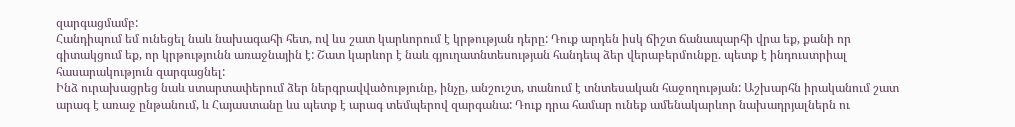զարգացմամբ:
Հանդիպում եմ ունեցել նաև նախագահի հետ, ով ևս շատ կարևորում է կրթության դերը: Դուք արդեն իսկ ճիշտ ճանապարհի վրա եք, քանի որ գիտակցում եք, որ կրթությունն առաջնային է: Շատ կարևոր է նաև գյուղատնտեսության հանդեպ ձեր վերաբերմունքը. պետք է ինդուստրիալ հասարակություն զարգացնել:
Ինձ ուրախացրեց նաև ստարտափերում ձեր ներգրավվածությունը, ինչը, անշուշտ, տանում է տնտեսական հաջողության: Աշխարհն իրականում շատ արագ է առաջ ընթանում, և Հայաստանը ևս պետք է արագ տեմպերով զարգանա: Դուք դրա համար ունեք ամենակարևոր նախադրյալներն ու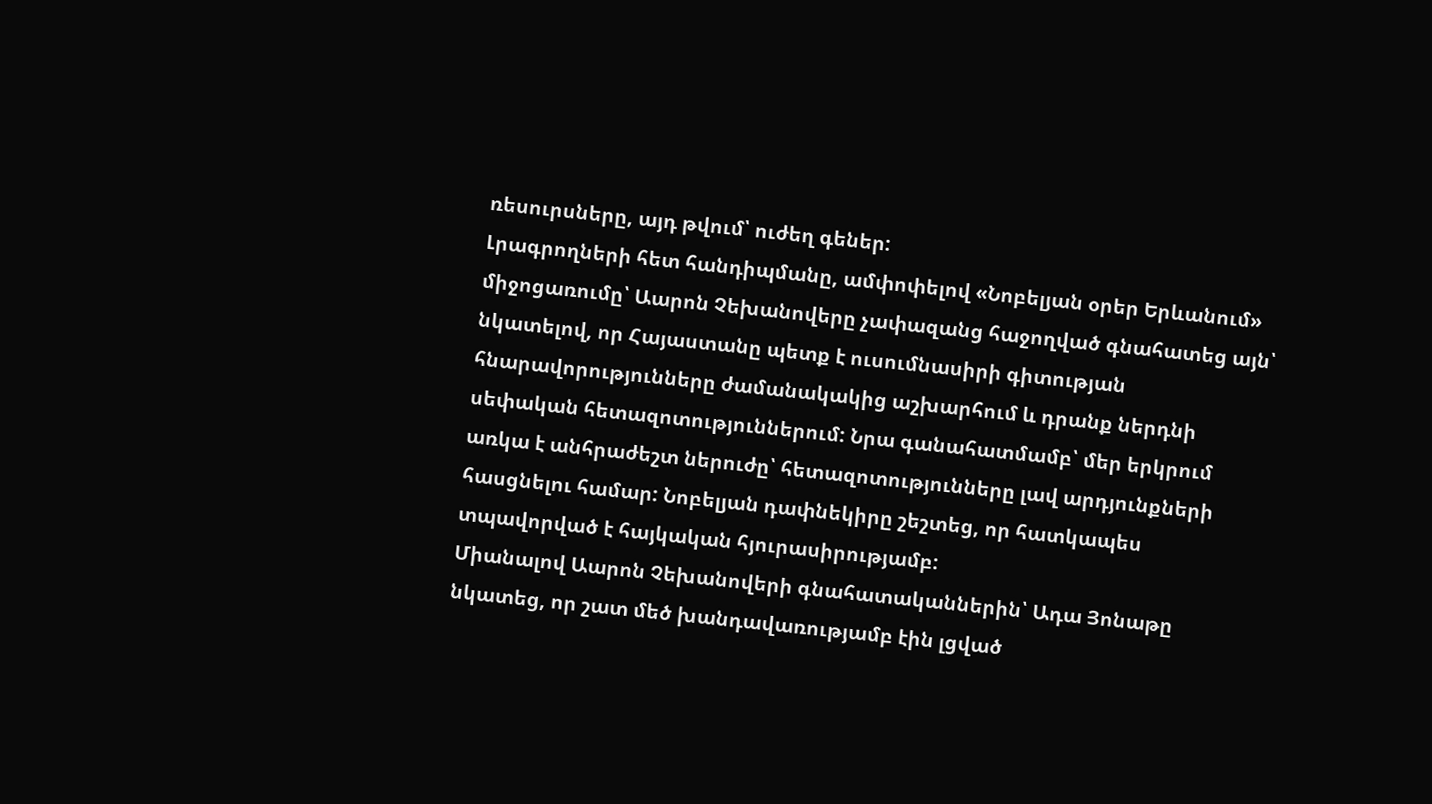ռեսուրսները, այդ թվում՝ ուժեղ գեներ:
Լրագրողների հետ հանդիպմանը, ամփոփելով «Նոբելյան օրեր Երևանում» միջոցառումը՝ Աարոն Չեխանովերը չափազանց հաջողված գնահատեց այն՝ նկատելով, որ Հայաստանը պետք է ուսումնասիրի գիտության հնարավորությունները ժամանակակից աշխարհում և դրանք ներդնի սեփական հետազոտություններում: Նրա գանահատմամբ՝ մեր երկրում առկա է անհրաժեշտ ներուժը՝ հետազոտությունները լավ արդյունքների հասցնելու համար: Նոբելյան դափնեկիրը շեշտեց, որ հատկապես տպավորված է հայկական հյուրասիրությամբ:
Միանալով Աարոն Չեխանովերի գնահատականներին՝ Ադա Յոնաթը նկատեց, որ շատ մեծ խանդավառությամբ էին լցված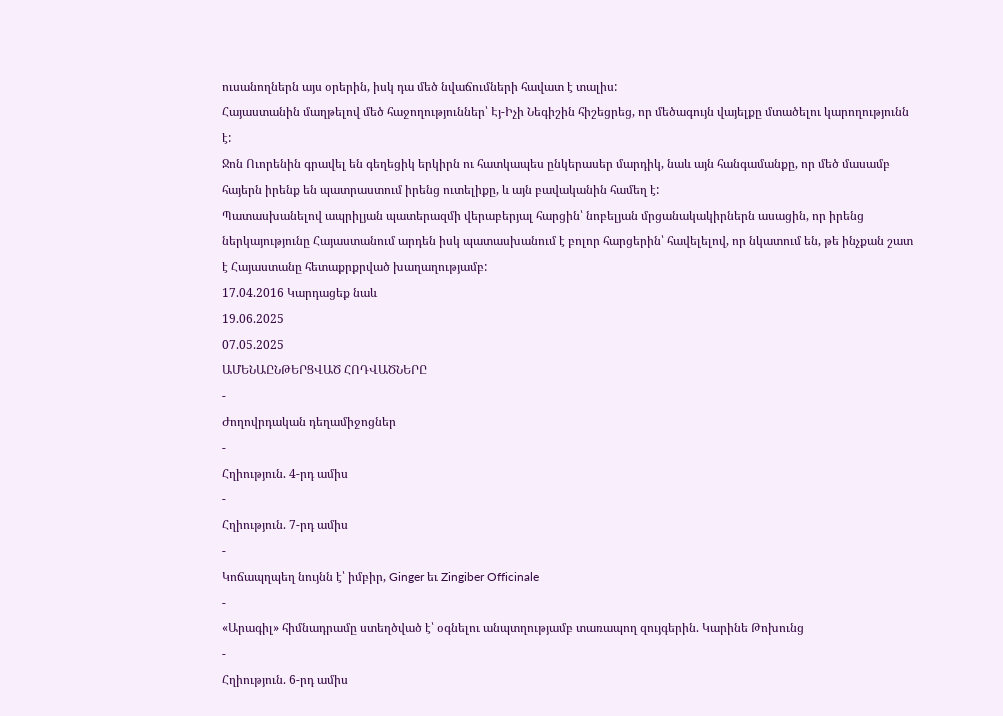ուսանողներն այս օրերին, իսկ դա մեծ նվաճումների հավատ է տալիս:
Հայաստանին մաղթելով մեծ հաջողություններ՝ Էյ-Իչի Նեգիշին հիշեցրեց, որ մեծագույն վայելքը մտածելու կարողությունն է:
Ջոն Ուորենին գրավել են գեղեցիկ երկիրն ու հատկապես ընկերասեր մարդիկ, նաև այն հանգամանքը, որ մեծ մասամբ հայերն իրենք են պատրաստում իրենց ուտելիքը, և այն բավականին համեղ է:
Պատասխանելով ապրիլյան պատերազմի վերաբերյալ հարցին՝ նոբելյան մրցանակակիրներն ասացին, որ իրենց ներկայությունը Հայաստանում արդեն իսկ պատասխանում է բոլոր հարցերին՝ հավելելով, որ նկատում են, թե ինչքան շատ է Հայաստանը հետաքրքրված խաղաղությամբ:
17.04.2016 Կարդացեք նաև
19.06.2025
07.05.2025
ԱՄԵՆԱԸՆԹԵՐՑՎԱԾ ՀՈԴՎԱԾՆԵՐԸ
-
Ժողովրդական դեղամիջոցներ
-
Հղիություն. 4-րդ ամիս
-
Հղիություն. 7-րդ ամիս
-
Կոճապղպեղ նույնն է՝ իմբիր, Ginger եւ Zingiber Officinale
-
«Արագիլ» հիմնադրամը ստեղծված է՝ օգնելու անպտղությամբ տառապող զույգերին. Կարինե Թոխունց
-
Հղիություն. 6-րդ ամիս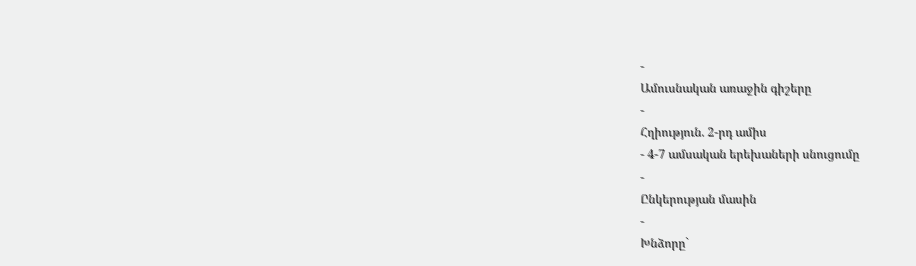-
Ամուսնական առաջին գիշերը
-
Հղիություն. 2-րդ ամիս
- 4-7 ամսական երեխաների սնուցումը
-
Ընկերության մասին
-
Խնձորը`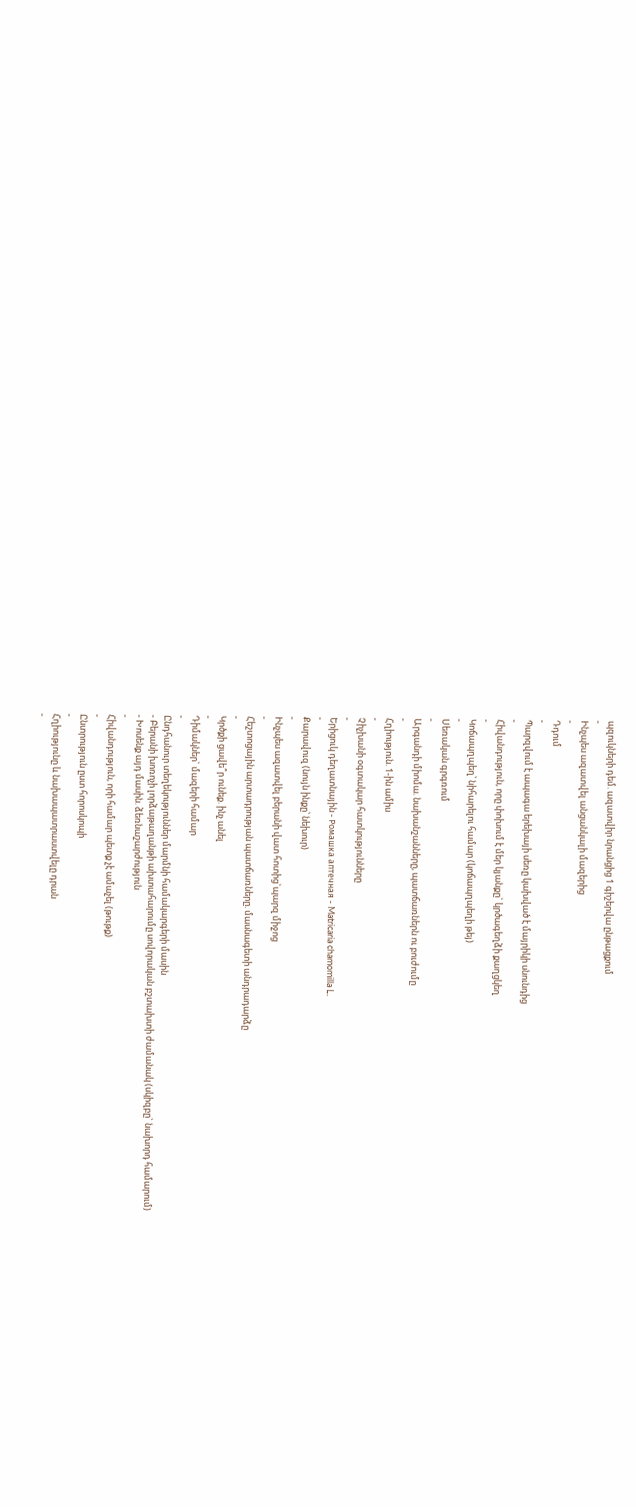պզուկների դեմ. ազատվիր նրանցից 1 գիշերվա ընթացքում
-
Ինչպես ազատվել անցանկալի մազերից
-
Դդում
-
Պարզվում է ապագա երեխայի սեռը կախված է մայրիկի սնունդից
-
Հիվանդություն, որը փոխում է մեր կյանքը` կրծագեղձի քաղցկեղ
-
Կոճապղպեղ՝ նիհարելու համար (կոճապղպեղի թեյ)
-
Սեռական գրգռում
-
Արգանդի միոմա. նախանշանները, պատճառներն ու բուժումը
-
Հղիություն. 1-ին ամիս
-
Չիչխանի օգտակար հատկությունները
-
Երիցուկ դեղատնային - Ромашка аптечная - Matricaria chamomilla L.
-
Քարավուզ (նույն ինքը՝ նեխուր)
-
Ինչպես ազատվել բերանի վատ հոտից`պարզ միջոց
-
Հեշտոցային արտադրության պատճառները. մասնագետի անդրադարձը
-
Կրծքի ցավե՞ր ունեք. ինչ անել
-
Դիմակներ` մազերի համար
-
Ընդհանուր տեղեկություններ մարմնի համակարգերի մասին
- Բերանի խոռոչի լորձաթաղանթի ախտահարումը սովորական բշտախտի ժամանակ (սկիզբը` նախորդ համարում)
- Խոսենք այդ մասին. ձեռնաշարժություն
-
Հիվանդություն, որի համար պետք չէ ամաչել (թութք)
-
Ընտրություն ըստ հորոսկոպի
-
Հղիությունը և նախապատրաստվելը դրան
-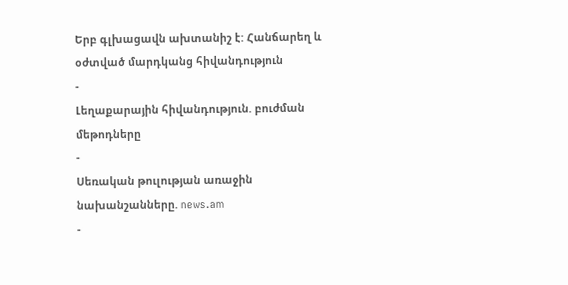Երբ գլխացավն ախտանիշ է: Հանճարեղ և օժտված մարդկանց հիվանդություն
-
Լեղաքարային հիվանդություն. բուժման մեթոդները
-
Սեռական թուլության առաջին նախանշանները. news.am
-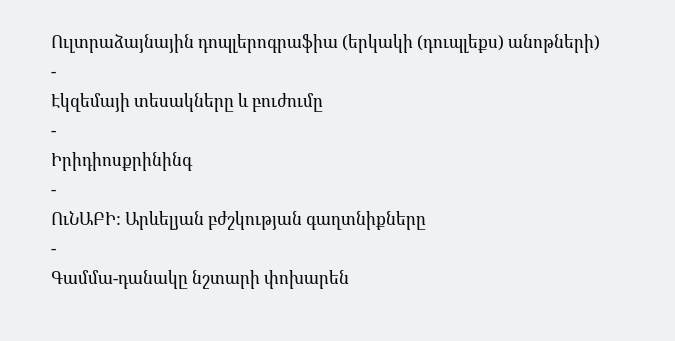Ուլտրաձայնային դոպլերոգրաֆիա (երկակի (դուպլեքս) անոթների)
-
Էկզեմայի տեսակները և բուժումը
-
Իրիդիոսքրինինգ
-
ՈւՆԱԲԻ: Արևելյան բժշկության գաղտնիքները
-
Գամմա-դանակը նշտարի փոխարեն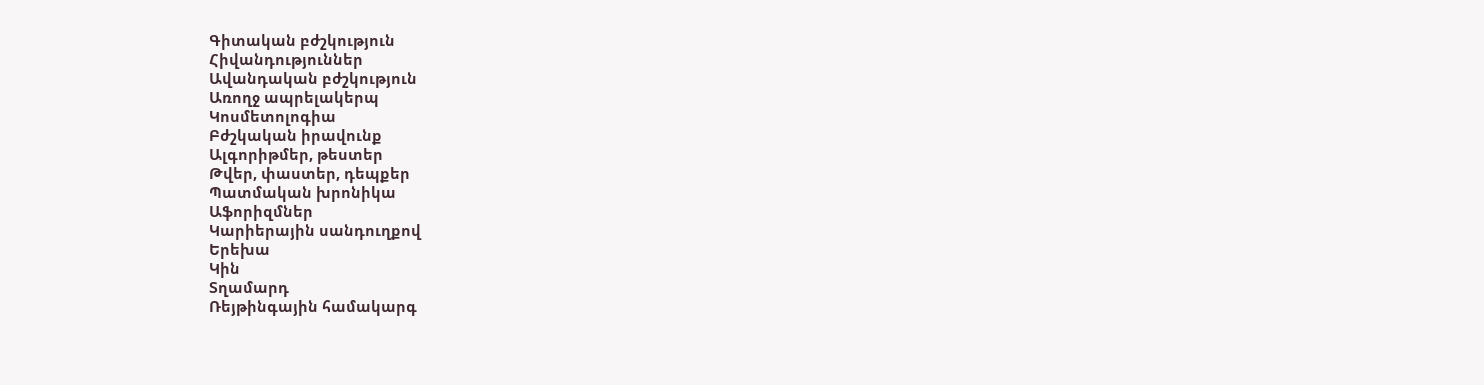Գիտական բժշկություն
Հիվանդություններ
Ավանդական բժշկություն
Առողջ ապրելակերպ
Կոսմետոլոգիա
Բժշկական իրավունք
Ալգորիթմեր, թեստեր
Թվեր, փաստեր, դեպքեր
Պատմական խրոնիկա
Աֆորիզմներ
Կարիերային սանդուղքով
Երեխա
Կին
Տղամարդ
Ռեյթինգային համակարգ